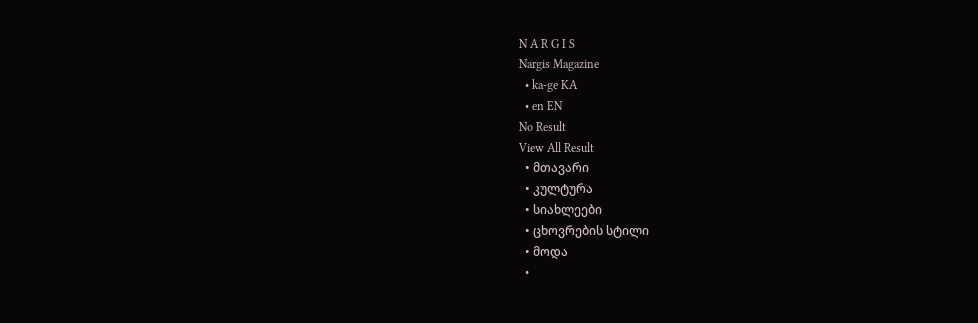N A R G I S
Nargis Magazine
  • ka-ge KA
  • en EN
No Result
View All Result
  • მთავარი
  • კულტურა
  • სიახლეები
  • ცხოვრების სტილი
  • მოდა
  •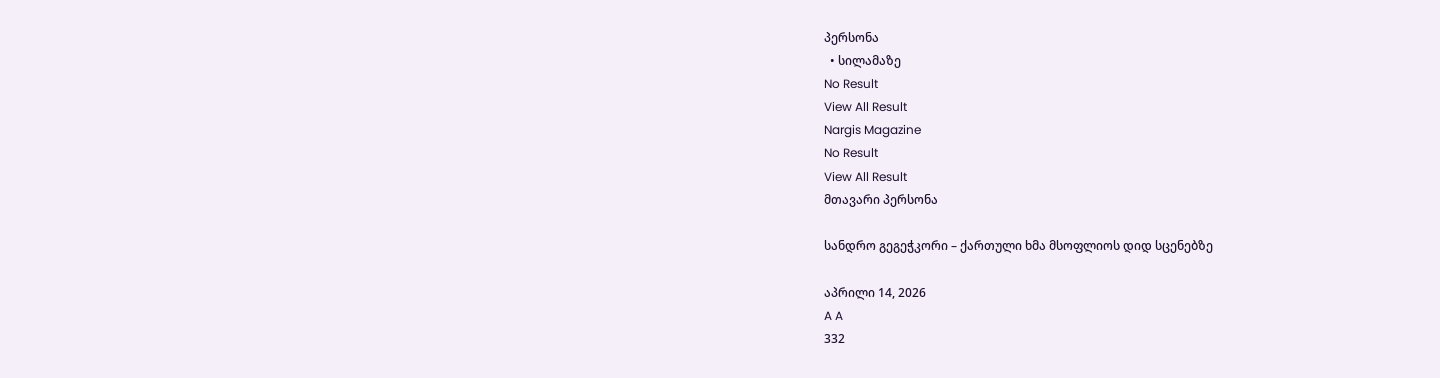პერსონა
  • სილამაზე
No Result
View All Result
Nargis Magazine
No Result
View All Result
მთავარი პერსონა

სანდრო გეგეჭკორი – ქართული ხმა მსოფლიოს დიდ სცენებზე

აპრილი 14, 2026
A A
332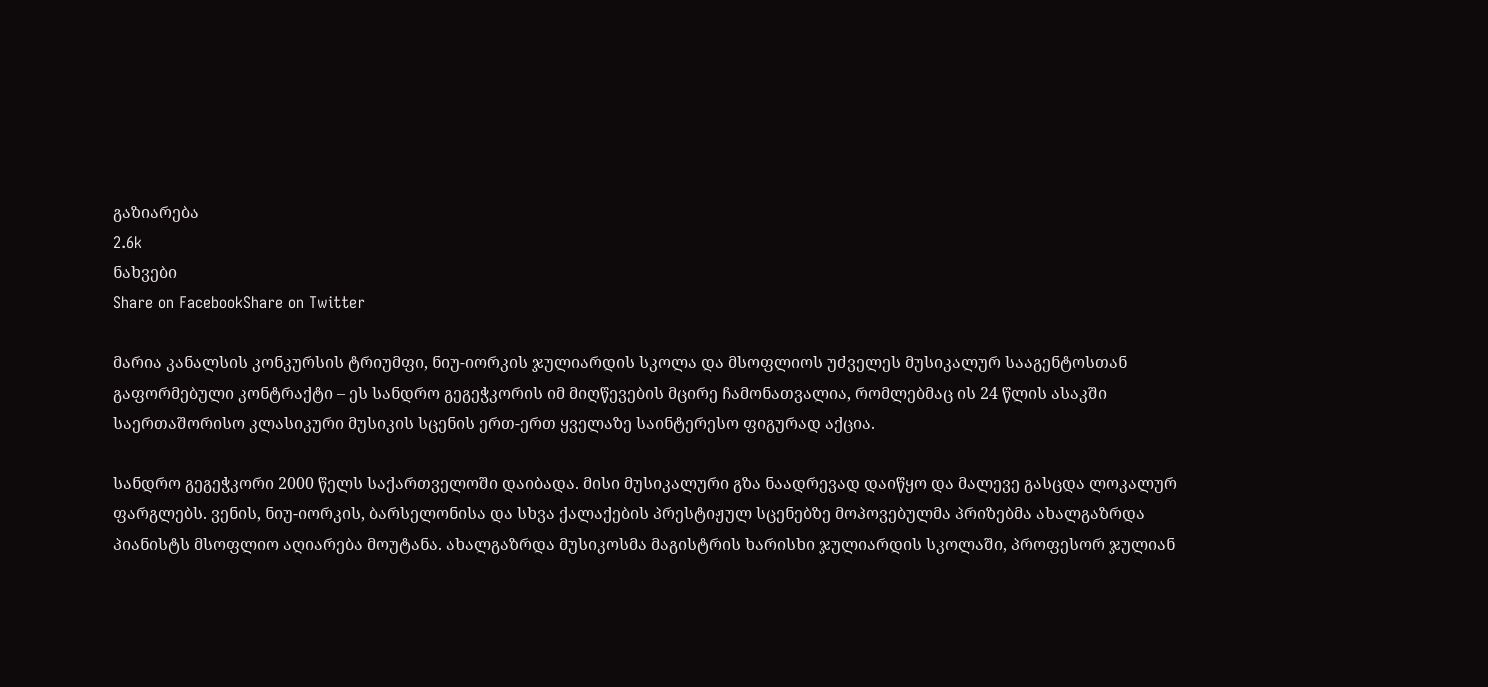გაზიარება
2.6k
ნახვები
Share on FacebookShare on Twitter

მარია კანალსის კონკურსის ტრიუმფი, ნიუ-იორკის ჯულიარდის სკოლა და მსოფლიოს უძველეს მუსიკალურ სააგენტოსთან გაფორმებული კონტრაქტი – ეს სანდრო გეგეჭკორის იმ მიღწევების მცირე ჩამონათვალია, რომლებმაც ის 24 წლის ასაკში საერთაშორისო კლასიკური მუსიკის სცენის ერთ-ერთ ყველაზე საინტერესო ფიგურად აქცია.

სანდრო გეგეჭკორი 2000 წელს საქართველოში დაიბადა. მისი მუსიკალური გზა ნაადრევად დაიწყო და მალევე გასცდა ლოკალურ ფარგლებს. ვენის, ნიუ-იორკის, ბარსელონისა და სხვა ქალაქების პრესტიჟულ სცენებზე მოპოვებულმა პრიზებმა ახალგაზრდა პიანისტს მსოფლიო აღიარება მოუტანა. ახალგაზრდა მუსიკოსმა მაგისტრის ხარისხი ჯულიარდის სკოლაში, პროფესორ ჯულიან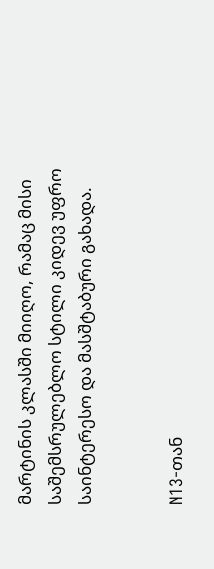მარტინის კლასში მიიღო, რამაც მისი საშემსრულებლო სტილი კიდევ უფრო საინტერესო და მასშტაბური გახადა.


N13-თან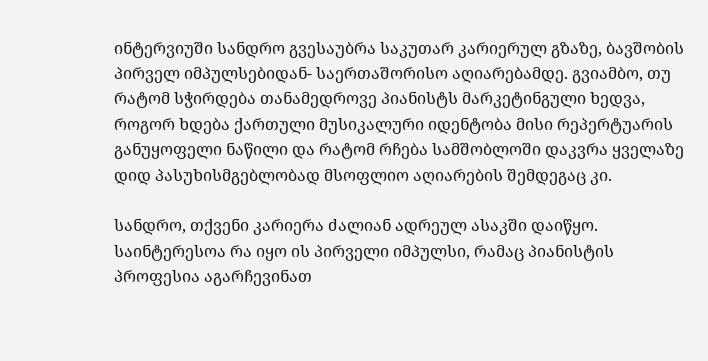ინტერვიუში სანდრო გვესაუბრა საკუთარ კარიერულ გზაზე, ბავშობის პირველ იმპულსებიდან- საერთაშორისო აღიარებამდე. გვიამბო, თუ რატომ სჭირდება თანამედროვე პიანისტს მარკეტინგული ხედვა, როგორ ხდება ქართული მუსიკალური იდენტობა მისი რეპერტუარის განუყოფელი ნაწილი და რატომ რჩება სამშობლოში დაკვრა ყველაზე დიდ პასუხისმგებლობად მსოფლიო აღიარების შემდეგაც კი.

სანდრო, თქვენი კარიერა ძალიან ადრეულ ასაკში დაიწყო. საინტერესოა რა იყო ის პირველი იმპულსი, რამაც პიანისტის პროფესია აგარჩევინათ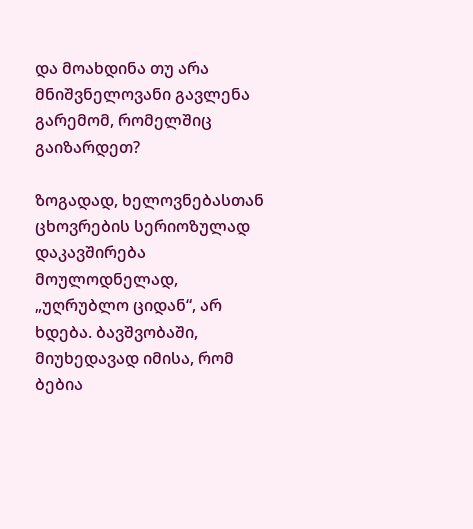და მოახდინა თუ არა მნიშვნელოვანი გავლენა გარემომ, რომელშიც გაიზარდეთ?

ზოგადად, ხელოვნებასთან ცხოვრების სერიოზულად დაკავშირება მოულოდნელად, „უღრუბლო ციდან“, არ ხდება. ბავშვობაში, მიუხედავად იმისა, რომ ბებია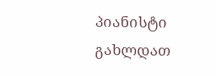პიანისტი გახლდათ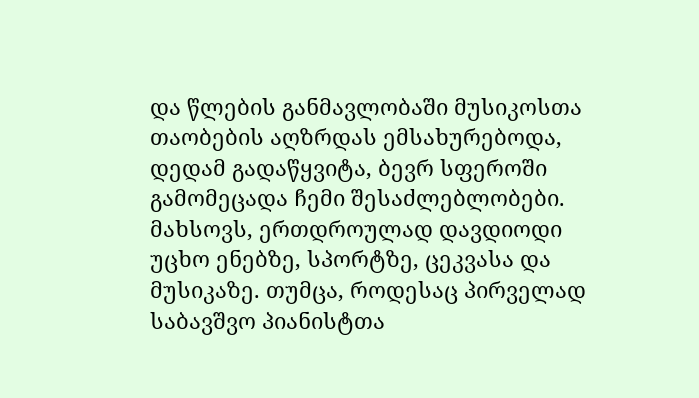და წლების განმავლობაში მუსიკოსთა თაობების აღზრდას ემსახურებოდა, დედამ გადაწყვიტა, ბევრ სფეროში გამომეცადა ჩემი შესაძლებლობები. მახსოვს, ერთდროულად დავდიოდი უცხო ენებზე, სპორტზე, ცეკვასა და მუსიკაზე. თუმცა, როდესაც პირველად საბავშვო პიანისტთა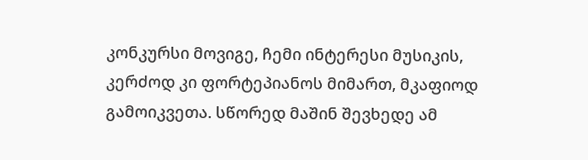კონკურსი მოვიგე, ჩემი ინტერესი მუსიკის, კერძოდ კი ფორტეპიანოს მიმართ, მკაფიოდ გამოიკვეთა. სწორედ მაშინ შევხედე ამ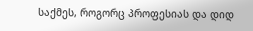საქმეს, როგორც პროფესიას და დიდ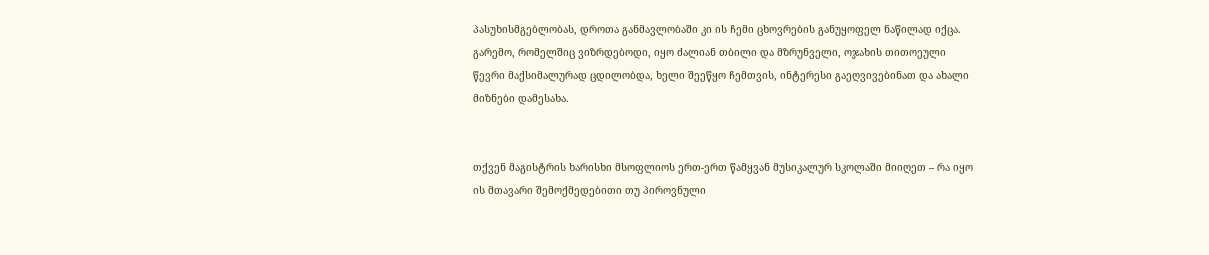პასუხისმგებლობას, დროთა განმავლობაში კი ის ჩემი ცხოვრების განუყოფელ ნაწილად იქცა. გარემო, რომელშიც ვიზრდებოდი, იყო ძალიან თბილი და მზრუნველი, ოჯახის თითოეული წევრი მაქსიმალურად ცდილობდა, ხელი შეეწყო ჩემთვის, ინტერესი გაეღვივებინათ და ახალი მიზნები დამესახა.


თქვენ მაგისტრის ხარისხი მსოფლიოს ერთ-ერთ წამყვან მუსიკალურ სკოლაში მიიღეთ – რა იყო ის მთავარი შემოქმედებითი თუ პიროვნული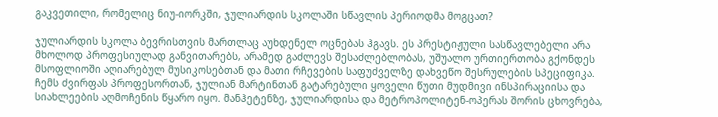გაკვეთილი, რომელიც ნიუ-იორკში, ჯულიარდის სკოლაში სწავლის პერიოდმა მოგცათ?

ჯულიარდის სკოლა ბევრისთვის მართლაც აუხდენელ ოცნებას ჰგავს. ეს პრესტიჟული სასწავლებელი არა მხოლოდ პროფესიულად განვითარებს, არამედ გაძლევს შესაძლებლობას, უშუალო ურთიერთობა გქონდეს მსოფლიოში აღიარებულ მუსიკოსებთან და მათი რჩევების საფუძველზე დახვეწო შესრულების სპეციფიკა. ჩემს ძვირფას პროფესორთან, ჯულიან მარტინთან გატარებული ყოველი წუთი მუდმივი ინსპირაციისა და სიახლეების აღმოჩენის წყარო იყო. მანჰეტენზე, ჯულიარდისა და მეტროპოლიტენ-ოპერას შორის ცხოვრება,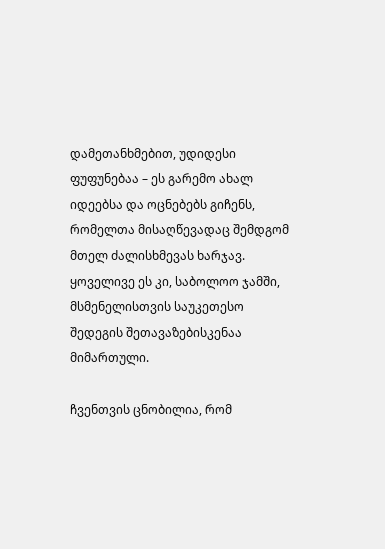დამეთანხმებით, უდიდესი ფუფუნებაა – ეს გარემო ახალ იდეებსა და ოცნებებს გიჩენს, რომელთა მისაღწევადაც შემდგომ მთელ ძალისხმევას ხარჯავ. ყოველივე ეს კი, საბოლოო ჯამში, მსმენელისთვის საუკეთესო შედეგის შეთავაზებისკენაა მიმართული.

ჩვენთვის ცნობილია, რომ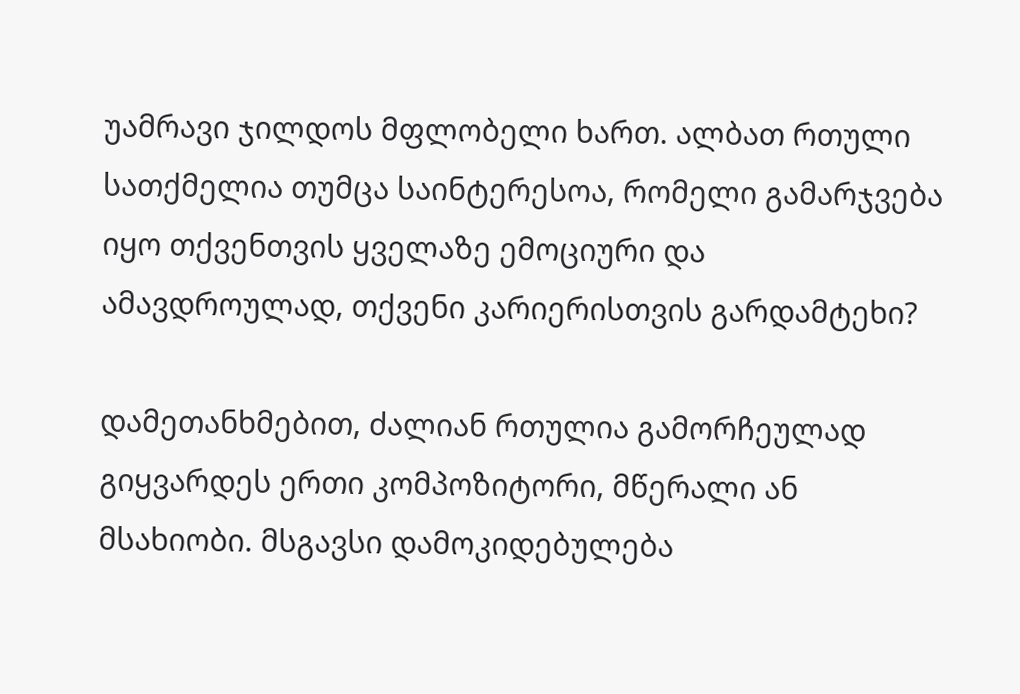უამრავი ჯილდოს მფლობელი ხართ. ალბათ რთული სათქმელია თუმცა საინტერესოა, რომელი გამარჯვება იყო თქვენთვის ყველაზე ემოციური და ამავდროულად, თქვენი კარიერისთვის გარდამტეხი?

დამეთანხმებით, ძალიან რთულია გამორჩეულად გიყვარდეს ერთი კომპოზიტორი, მწერალი ან მსახიობი. მსგავსი დამოკიდებულება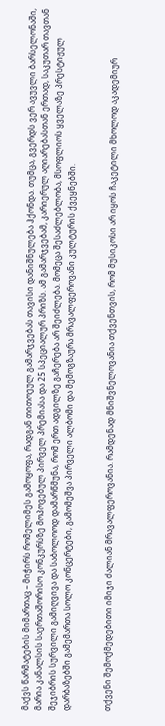მაქვს წარმატების მიმართაც – მიჭირს რომელიმეს გამოყოფა, რადგან თითოეულ გამარჯვებას თავისი დანიშნულება ჰქონდა. თუმცა, გვერდს ვერ ავუვლი ბარსელონაში, მარია კანალსის საერთაშორისო კონკურსზე მოპოვებულ პირველ პრემიასა და 25 სპეციალურ პრიზს. ამ გამარჯვებამ, კარიერულ აღიარებასთან ერთად, საკუთარ თავთან შეჯიბრის სურვილი გამიღვივა და საბოლოოდ დამარწმუნა, რომ ერთ ადგილზე გაჩერება არ შეიძლება. მომეცა შესაძლებლობა, მსოფლიოს ყველაზე პრესტიჟულ დარბაზებში გამემართა სოლო კონცერტები, გამომეშვა პირველი ალბომი და მემოგზაურა მრავალფეროვანი კულტურის ქვეყნებში.


თქვენი შემოქმედებითი იმიჯი ძალიან მრავალფეროვანია. რამდენად მნიშვნელოვანია თქვენთვის, რომ მუსიკოსი არ იყოს ჩაკეტილი მხოლოდ აკადემიურ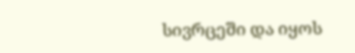სივრცეში და იყოს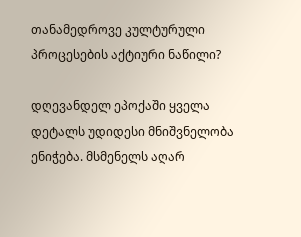თანამედროვე კულტურული პროცესების აქტიური ნაწილი?

დღევანდელ ეპოქაში ყველა დეტალს უდიდესი მნიშვნელობა ენიჭება. მსმენელს აღარ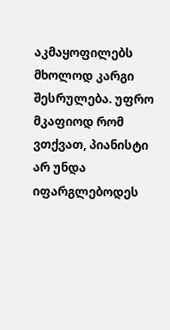აკმაყოფილებს მხოლოდ კარგი შესრულება. უფრო მკაფიოდ რომ ვთქვათ, პიანისტი არ უნდა იფარგლებოდეს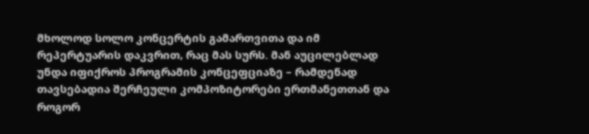მხოლოდ სოლო კონცერტის გამართვითა და იმ რეპერტუარის დაკვრით, რაც მას სურს. მან აუცილებლად უნდა იფიქროს პროგრამის კონცეფციაზე – რამდენად თავსებადია შერჩეული კომპოზიტორები ერთმანეთთან და როგორ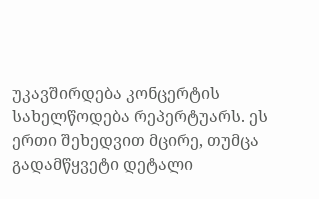უკავშირდება კონცერტის სახელწოდება რეპერტუარს. ეს ერთი შეხედვით მცირე, თუმცა გადამწყვეტი დეტალი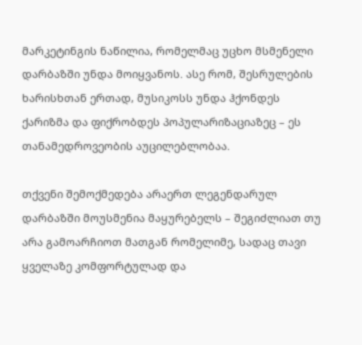მარკეტინგის ნაწილია, რომელმაც უცხო მსმენელი დარბაზში უნდა მოიყვანოს. ასე რომ, შესრულების ხარისხთან ერთად, მუსიკოსს უნდა ჰქონდეს ქარიზმა და ფიქრობდეს პოპულარიზაციაზეც – ეს თანამედროვეობის აუცილებლობაა.

თქვენი შემოქმედება არაერთ ლეგენდარულ დარბაზში მოუსმენია მაყურებელს – შეგიძლიათ თუ არა გამოარჩიოთ მათგან რომელიმე, სადაც თავი ყველაზე კომფორტულად და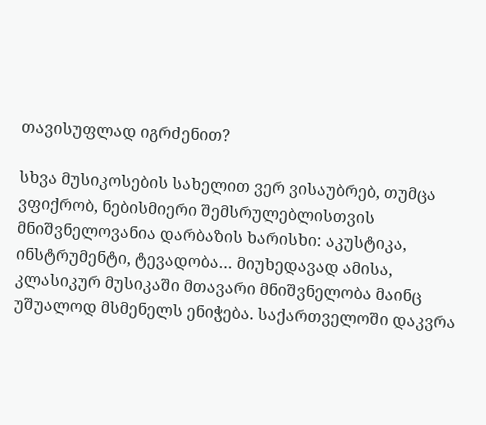თავისუფლად იგრძენით?

სხვა მუსიკოსების სახელით ვერ ვისაუბრებ, თუმცა ვფიქრობ, ნებისმიერი შემსრულებლისთვის მნიშვნელოვანია დარბაზის ხარისხი: აკუსტიკა, ინსტრუმენტი, ტევადობა… მიუხედავად ამისა, კლასიკურ მუსიკაში მთავარი მნიშვნელობა მაინც უშუალოდ მსმენელს ენიჭება. საქართველოში დაკვრა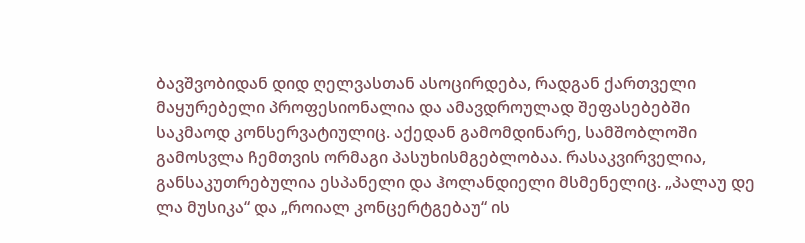ბავშვობიდან დიდ ღელვასთან ასოცირდება, რადგან ქართველი მაყურებელი პროფესიონალია და ამავდროულად შეფასებებში საკმაოდ კონსერვატიულიც. აქედან გამომდინარე, სამშობლოში გამოსვლა ჩემთვის ორმაგი პასუხისმგებლობაა. რასაკვირველია, განსაკუთრებულია ესპანელი და ჰოლანდიელი მსმენელიც. „პალაუ დე ლა მუსიკა“ და „როიალ კონცერტგებაუ“ ის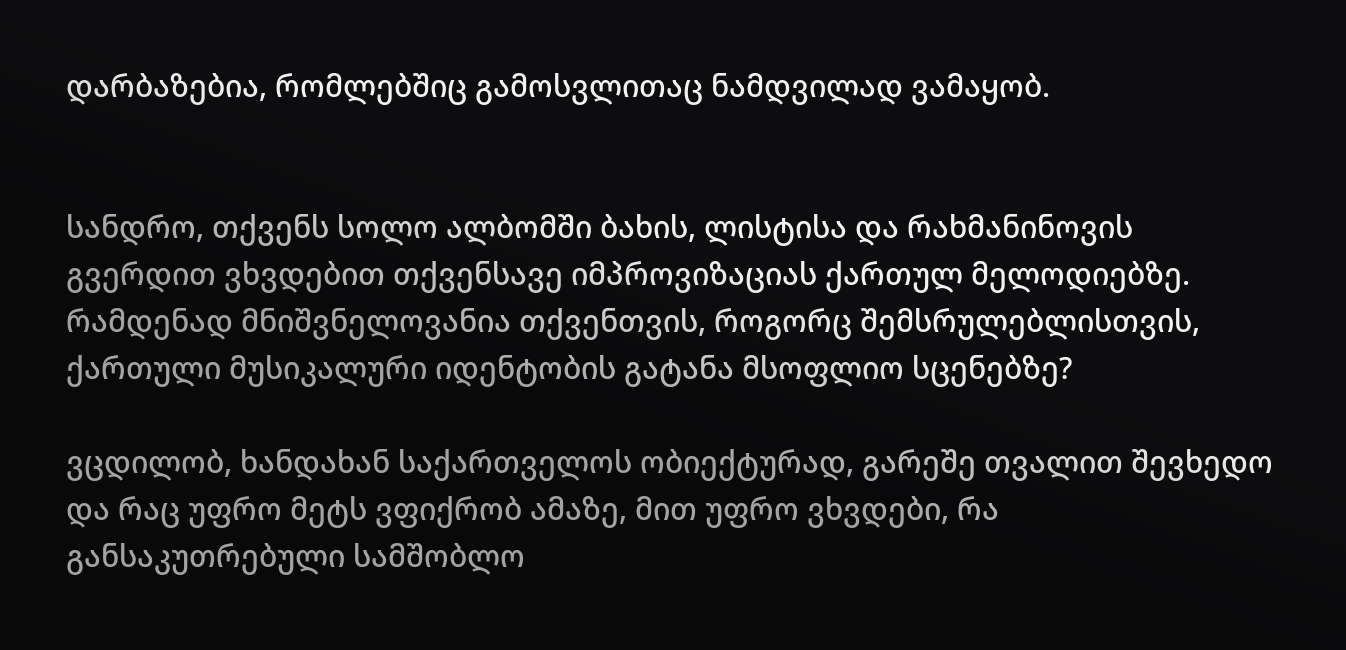დარბაზებია, რომლებშიც გამოსვლითაც ნამდვილად ვამაყობ.


სანდრო, თქვენს სოლო ალბომში ბახის, ლისტისა და რახმანინოვის გვერდით ვხვდებით თქვენსავე იმპროვიზაციას ქართულ მელოდიებზე. რამდენად მნიშვნელოვანია თქვენთვის, როგორც შემსრულებლისთვის, ქართული მუსიკალური იდენტობის გატანა მსოფლიო სცენებზე?

ვცდილობ, ხანდახან საქართველოს ობიექტურად, გარეშე თვალით შევხედო და რაც უფრო მეტს ვფიქრობ ამაზე, მით უფრო ვხვდები, რა განსაკუთრებული სამშობლო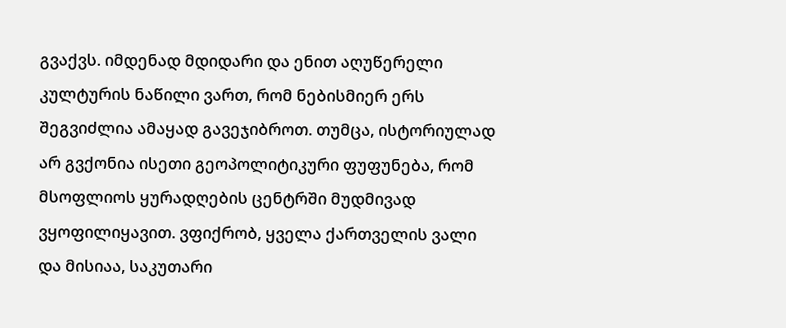გვაქვს. იმდენად მდიდარი და ენით აღუწერელი კულტურის ნაწილი ვართ, რომ ნებისმიერ ერს შეგვიძლია ამაყად გავეჯიბროთ. თუმცა, ისტორიულად არ გვქონია ისეთი გეოპოლიტიკური ფუფუნება, რომ მსოფლიოს ყურადღების ცენტრში მუდმივად ვყოფილიყავით. ვფიქრობ, ყველა ქართველის ვალი და მისიაა, საკუთარი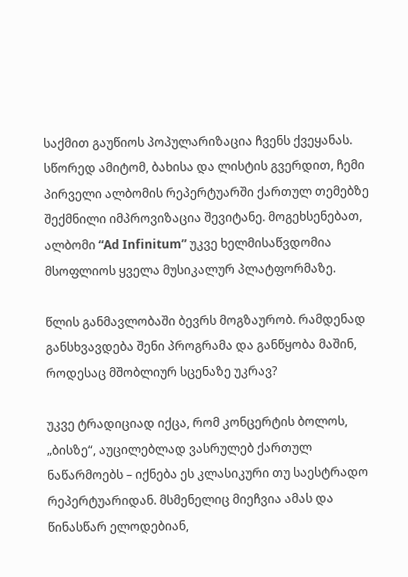საქმით გაუწიოს პოპულარიზაცია ჩვენს ქვეყანას. სწორედ ამიტომ, ბახისა და ლისტის გვერდით, ჩემი პირველი ალბომის რეპერტუარში ქართულ თემებზე შექმნილი იმპროვიზაცია შევიტანე. მოგეხსენებათ, ალბომი “Ad Infinitum” უკვე ხელმისაწვდომია მსოფლიოს ყველა მუსიკალურ პლატფორმაზე.

წლის განმავლობაში ბევრს მოგზაურობ. რამდენად განსხვავდება შენი პროგრამა და განწყობა მაშინ, როდესაც მშობლიურ სცენაზე უკრავ?

უკვე ტრადიციად იქცა, რომ კონცერტის ბოლოს, „ბისზე“, აუცილებლად ვასრულებ ქართულ ნაწარმოებს – იქნება ეს კლასიკური თუ საესტრადო რეპერტუარიდან. მსმენელიც მიეჩვია ამას და წინასწარ ელოდებიან,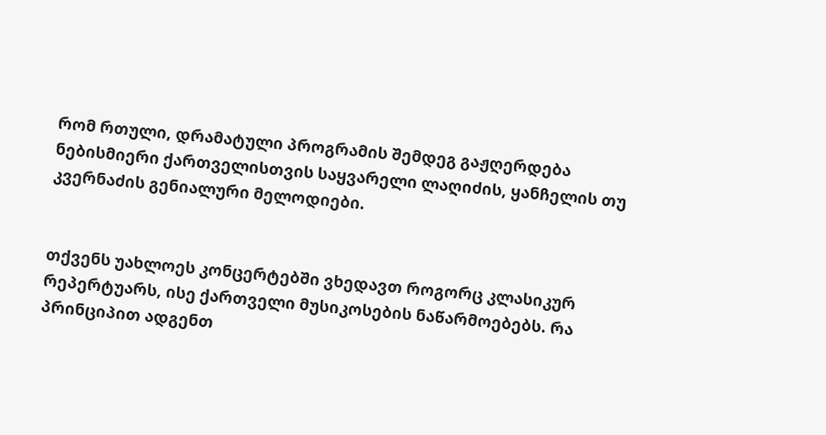რომ რთული, დრამატული პროგრამის შემდეგ გაჟღერდება ნებისმიერი ქართველისთვის საყვარელი ლაღიძის, ყანჩელის თუ კვერნაძის გენიალური მელოდიები.


თქვენს უახლოეს კონცერტებში ვხედავთ როგორც კლასიკურ რეპერტუარს, ისე ქართველი მუსიკოსების ნაწარმოებებს. რა პრინციპით ადგენთ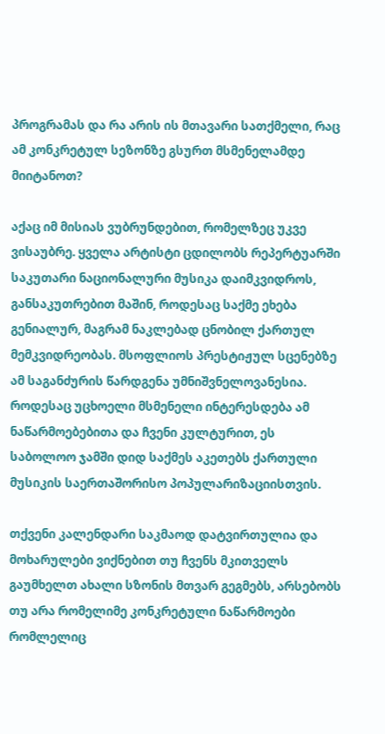პროგრამას და რა არის ის მთავარი სათქმელი, რაც ამ კონკრეტულ სეზონზე გსურთ მსმენელამდე მიიტანოთ?

აქაც იმ მისიას ვუბრუნდებით, რომელზეც უკვე ვისაუბრე. ყველა არტისტი ცდილობს რეპერტუარში საკუთარი ნაციონალური მუსიკა დაიმკვიდროს, განსაკუთრებით მაშინ, როდესაც საქმე ეხება გენიალურ, მაგრამ ნაკლებად ცნობილ ქართულ მემკვიდრეობას. მსოფლიოს პრესტიჟულ სცენებზე ამ საგანძურის წარდგენა უმნიშვნელოვანესია. როდესაც უცხოელი მსმენელი ინტერესდება ამ ნაწარმოებებითა და ჩვენი კულტურით, ეს საბოლოო ჯამში დიდ საქმეს აკეთებს ქართული მუსიკის საერთაშორისო პოპულარიზაციისთვის.

თქვენი კალენდარი საკმაოდ დატვირთულია და მოხარულები ვიქნებით თუ ჩვენს მკითველს გაუმხელთ ახალი სზონის მთვარ გეგმებს, არსებობს თუ არა რომელიმე კონკრეტული ნაწარმოები რომლელიც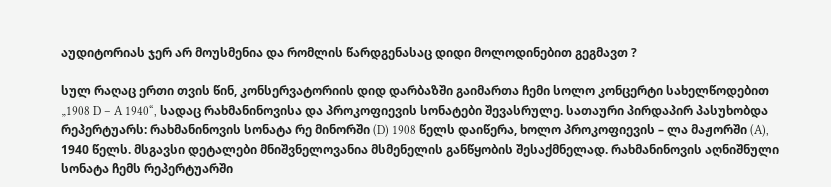აუდიტორიას ჯერ არ მოუსმენია და რომლის წარდგენასაც დიდი მოლოდინებით გეგმავთ ?

სულ რაღაც ერთი თვის წინ, კონსერვატორიის დიდ დარბაზში გაიმართა ჩემი სოლო კონცერტი სახელწოდებით „1908 D – A 1940“, სადაც რახმანინოვისა და პროკოფიევის სონატები შევასრულე. სათაური პირდაპირ პასუხობდა რეპერტუარს: რახმანინოვის სონატა რე მინორში (D) 1908 წელს დაიწერა, ხოლო პროკოფიევის – ლა მაჟორში (A), 1940 წელს. მსგავსი დეტალები მნიშვნელოვანია მსმენელის განწყობის შესაქმნელად. რახმანინოვის აღნიშნული სონატა ჩემს რეპერტუარში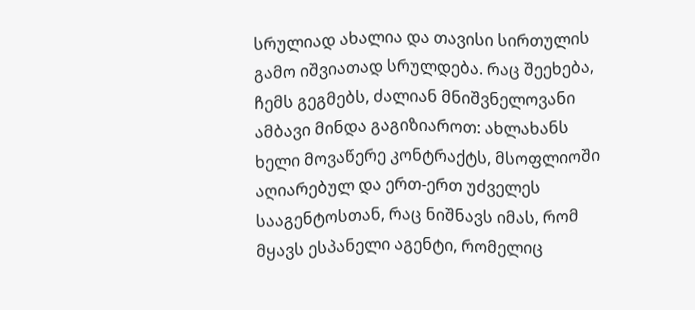სრულიად ახალია და თავისი სირთულის გამო იშვიათად სრულდება. რაც შეეხება, ჩემს გეგმებს, ძალიან მნიშვნელოვანი ამბავი მინდა გაგიზიაროთ: ახლახანს ხელი მოვაწერე კონტრაქტს, მსოფლიოში აღიარებულ და ერთ-ერთ უძველეს სააგენტოსთან, რაც ნიშნავს იმას, რომ მყავს ესპანელი აგენტი, რომელიც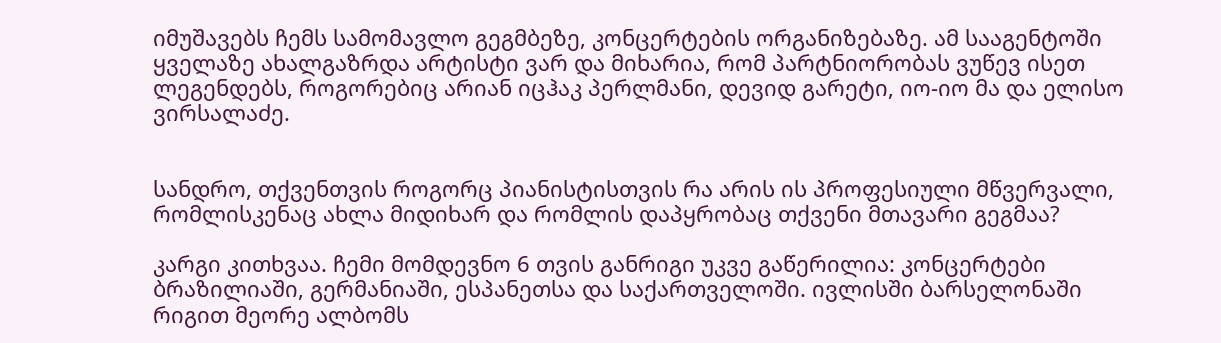იმუშავებს ჩემს სამომავლო გეგმბეზე, კონცერტების ორგანიზებაზე. ამ სააგენტოში ყველაზე ახალგაზრდა არტისტი ვარ და მიხარია, რომ პარტნიორობას ვუწევ ისეთ ლეგენდებს, როგორებიც არიან იცჰაკ პერლმანი, დევიდ გარეტი, იო-იო მა და ელისო ვირსალაძე.


სანდრო, თქვენთვის როგორც პიანისტისთვის რა არის ის პროფესიული მწვერვალი, რომლისკენაც ახლა მიდიხარ და რომლის დაპყრობაც თქვენი მთავარი გეგმაა?

კარგი კითხვაა. ჩემი მომდევნო 6 თვის განრიგი უკვე გაწერილია: კონცერტები ბრაზილიაში, გერმანიაში, ესპანეთსა და საქართველოში. ივლისში ბარსელონაში რიგით მეორე ალბომს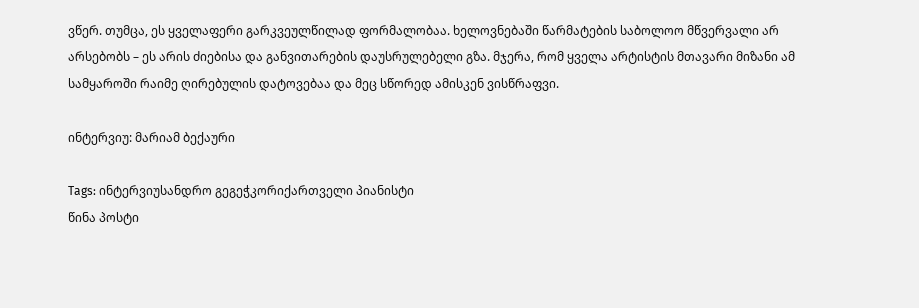ვწერ. თუმცა, ეს ყველაფერი გარკვეულწილად ფორმალობაა. ხელოვნებაში წარმატების საბოლოო მწვერვალი არ არსებობს – ეს არის ძიებისა და განვითარების დაუსრულებელი გზა. მჯერა, რომ ყველა არტისტის მთავარი მიზანი ამ სამყაროში რაიმე ღირებულის დატოვებაა და მეც სწორედ ამისკენ ვისწრაფვი.

ინტერვიუ: მარიამ ბექაური

Tags: ინტერვიუსანდრო გეგეჭკორიქართველი პიანისტი
წინა პოსტი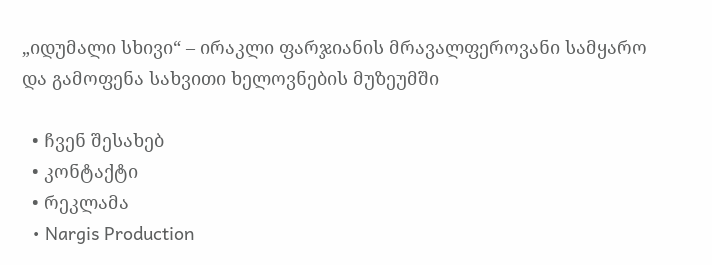„იდუმალი სხივი“ – ირაკლი ფარჯიანის მრავალფეროვანი სამყარო და გამოფენა სახვითი ხელოვნების მუზეუმში

  • ჩვენ შესახებ
  • კონტაქტი
  • რეკლამა
  • Nargis Production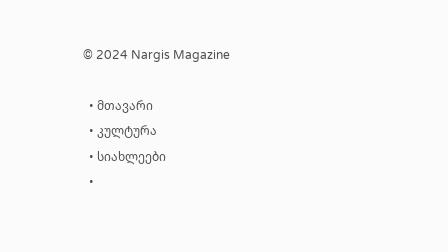© 2024 Nargis Magazine

  • მთავარი
  • კულტურა
  • სიახლეები
  •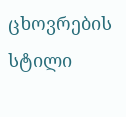ცხოვრების სტილი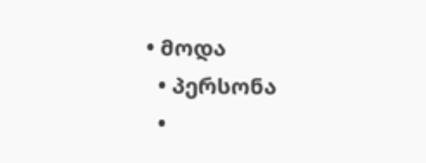• მოდა
  • პერსონა
  •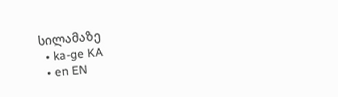სილამაზე
  • ka-ge KA
  • en EN